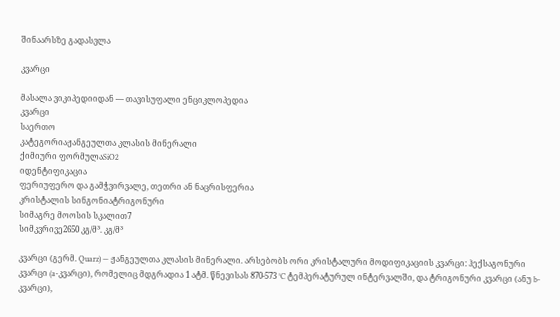შინაარსზე გადასვლა

კვარცი

მასალა ვიკიპედიიდან — თავისუფალი ენციკლოპედია
კვარცი
საერთო
კატეგორიაჟანგეულთა კლასის მინერალი
ქიმიური ფორმულაSiO2
იდენტიფიკაცია
ფერიუფერო და გამჭვირვალე, თეთრი ან ნაცრისფერია
კრისტალის სინგონიატრიგონური
სიმაგრე მოოსის სკალით7
სიმკვრივე2650 კგ/მ³. კგ/მ³

კვარცი (გერმ. Quarz) — ჟანგეულთა კლასის მინერალი. არსებობს ორი კრისტალური მოდიფიკაციის კვარცი: ჰექსაგონური კვარცი (a-კვარცი), რომელიც მდგრადია 1 ატმ. წნევისას 870-573 °C ტემპერატურულ ინტერვალში, და ტრიგონური კვარცი (ანუ b-კვარცი),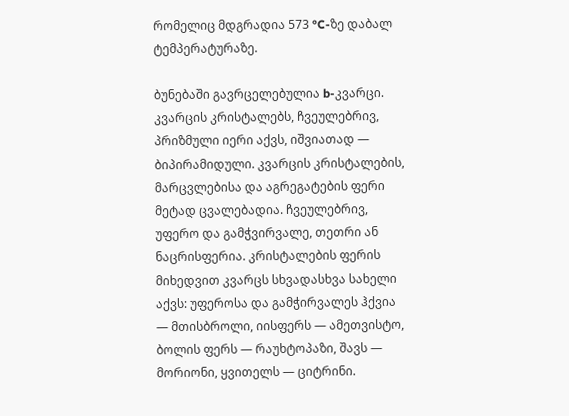რომელიც მდგრადია 573 °C-ზე დაბალ ტემპერატურაზე.

ბუნებაში გავრცელებულია b-კვარცი. კვარცის კრისტალებს, ჩვეულებრივ, პრიზმული იერი აქვს, იშვიათად — ბიპირამიდული. კვარცის კრისტალების, მარცვლებისა და აგრეგატების ფერი მეტად ცვალებადია. ჩვეულებრივ, უფერო და გამჭვირვალე, თეთრი ან ნაცრისფერია. კრისტალების ფერის მიხედვით კვარცს სხვადასხვა სახელი აქვს: უფეროსა და გამჭირვალეს ჰქვია — მთისბროლი, იისფერს — ამეთვისტო, ბოლის ფერს — რაუხტოპაზი, შავს — მორიონი, ყვითელს — ციტრინი.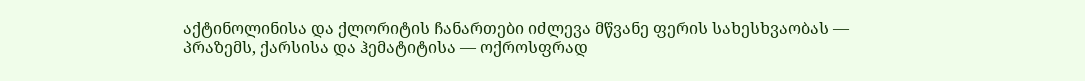აქტინოლინისა და ქლორიტის ჩანართები იძლევა მწვანე ფერის სახესხვაობას — პრაზემს, ქარსისა და ჰემატიტისა — ოქროსფრად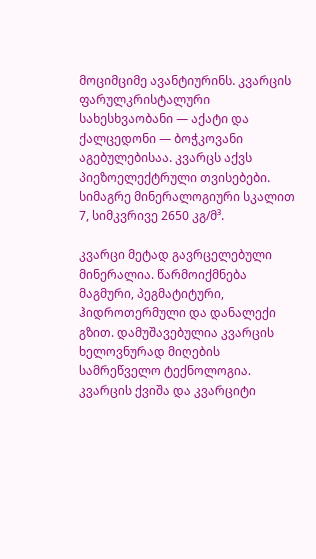მოციმციმე ავანტიურინს. კვარცის ფარულკრისტალური სახესხვაობანი — აქატი და ქალცედონი — ბოჭკოვანი აგებულებისაა. კვარცს აქვს პიეზოელექტრული თვისებები. სიმაგრე მინერალოგიური სკალით 7, სიმკვრივე 2650 კგ/მ³.

კვარცი მეტად გავრცელებული მინერალია. წარმოიქმნება მაგმური, პეგმატიტური, ჰიდროთერმული და დანალექი გზით. დამუშავებულია კვარცის ხელოვნურად მიღების სამრეწველო ტექნოლოგია. კვარცის ქვიშა და კვარციტი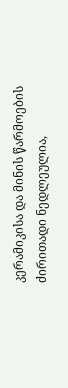კერამიკისა და მინის წარმოების ძირითადი ნედლეულია,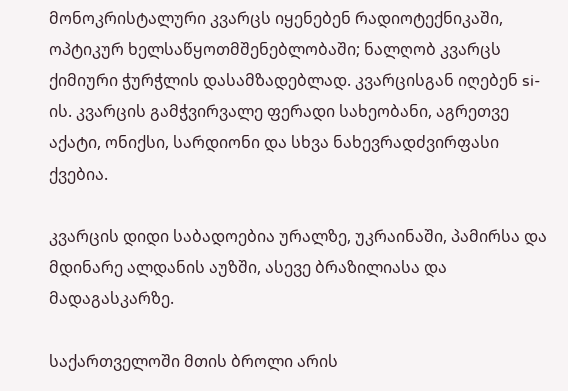მონოკრისტალური კვარცს იყენებენ რადიოტექნიკაში, ოპტიკურ ხელსაწყოთმშენებლობაში; ნალღობ კვარცს ქიმიური ჭურჭლის დასამზადებლად. კვარცისგან იღებენ si-ის. კვარცის გამჭვირვალე ფერადი სახეობანი, აგრეთვე აქატი, ონიქსი, სარდიონი და სხვა ნახევრადძვირფასი ქვებია.

კვარცის დიდი საბადოებია ურალზე, უკრაინაში, პამირსა და მდინარე ალდანის აუზში, ასევე ბრაზილიასა და მადაგასკარზე.

საქართველოში მთის ბროლი არის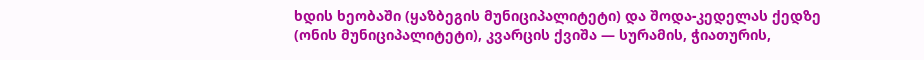ხდის ხეობაში (ყაზბეგის მუნიციპალიტეტი) და შოდა-კედელას ქედზე (ონის მუნიციპალიტეტი), კვარცის ქვიშა — სურამის, ჭიათურის,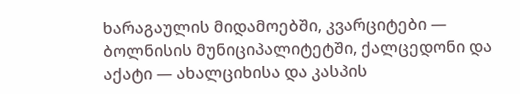ხარაგაულის მიდამოებში, კვარციტები — ბოლნისის მუნიციპალიტეტში, ქალცედონი და აქატი — ახალციხისა და კასპის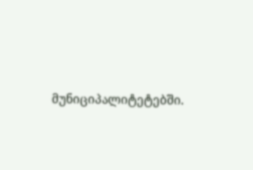მუნიციპალიტეტებში.